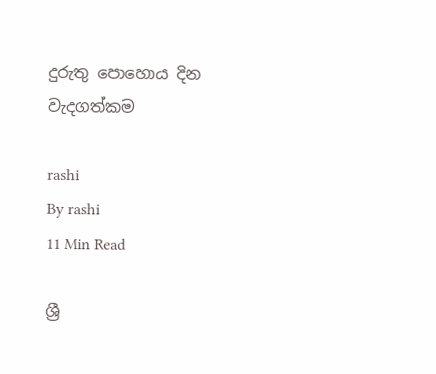දුරුතු පොහොය දින වැදගත්කම

rashi
By rashi
11 Min Read

ශ්‍රී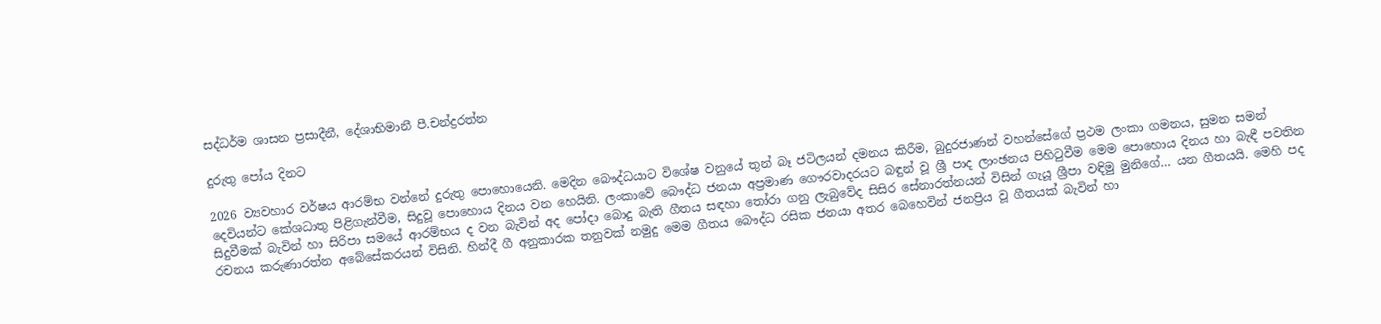සද්ධර්ම ශාසන ප්‍රසාදීනී, දේශාභිමානී පී.චන්ද්‍රරත්න

දුරුතු පෝය දිනට

2026 ව්‍යවහාර වර්ෂය ආරම්භ වන්නේ දුරුතු පොහොයෙනි. මෙදින බෞද්ධයාට විශේෂ වනුයේ තුන් බෑ ජටිලයන් දමනය කිරීම, බුදුරජාණන් වහන්සේගේ ප්‍රථම ලංකා ගමනය, සුමන සමන් දෙවියන්ට කේශධාතු පිළිගැන්වීම, සිදුවූ පොහොය දිනය වන හෙයිනි. ලංකාවේ බෞද්ධ ජනයා අප්‍රමාණ ගෞරවාදරයට බඳුන් වූ ශ්‍රී පාද ලාංඡනය පිහිටුවීම මෙම පොහොය දිනය හා බැඳී පවතින සිදුවීමක් බැවින් හා සිරිපා සමයේ ආරම්භය ද වන බැවින් අද පෝදා බොදු බැති ගීතය සඳහා තෝරා ගනු ලැබුවේද සිසිර සේනාරත්නයන් විසින් ගැයූ ශ්‍රීපා වඳිමු මුනිගේ… යන ගීතයයි. මෙහි පද රචනය කරුණාරත්න අබේසේකරයන් විසිනි. හින්දී ගී අනුකාරක තනුවක් නමුදු මෙම ගීතය බෞද්ධ රසික ජනයා අතර බෙහෙවින් ජනප්‍රිය වූ ගීතයක් බැවින් හා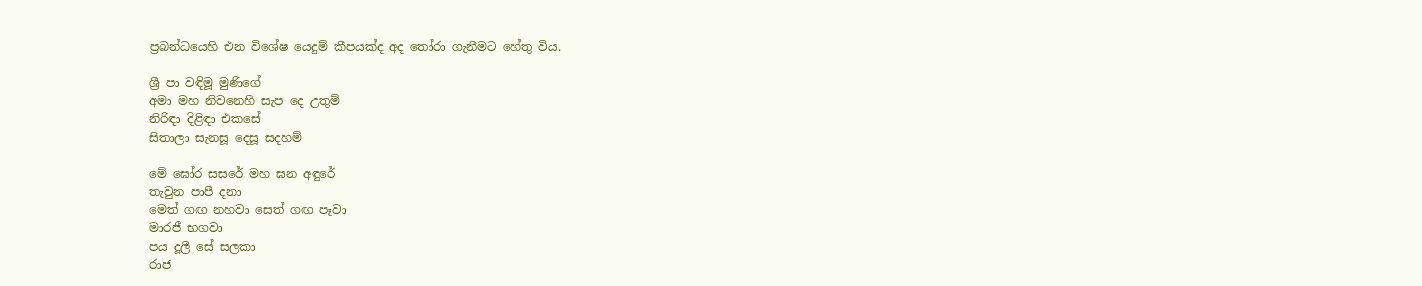ප්‍රබන්ධයෙහි එන විශේෂ යෙදුම් කීපයක්ද අද තෝරා ගැනීමට හේතු විය.

ශ්‍රී පා වඳිමූ මුණිගේ
අමා මහ නිවනෙහි සැප දෙ උතුම්
නිරිඳා දිළිඳා එකසේ
සිතාලා සැනසූ දෙසූ සදහම්

මේ ඝෝර සසරේ මහ ඝන අඳුරේ
තැවුන පාපී දනා
මෙත් ගඟ නහවා සෙත් ගඟ පෑවා
මාරජී භගවා
පය දූලී සේ සලකා
රාජ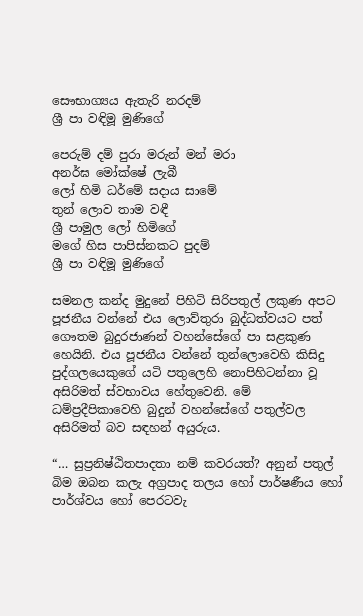සෞභාග්‍යය ඇතැරි නරදම්
ශ්‍රී පා වඳිමූ මුණිගේ

පෙරුම් දම් පුරා මරුන් මන් මරා
අනර්ඝ මෝක්ෂේ ලැබී
ලෝ හිමි ධර්මේ සදාය සාමේ
තුන් ලොව තාම වඳී
ශ්‍රී පාමුල ලෝ හිමිගේ
මගේ හිස පාපිස්නකට පුදම්
ශ්‍රී පා වඳිමූ මුණිගේ

සමනල කන්ද මුදුනේ පිහිටි සිරිපතුල් ලකුණ අපට පූජනීය වන්නේ එය ලොව්තුරා බුද්ධත්වයට පත් ගෞතම බුදුරජාණන් වහන්සේගේ පා සළකුණ හෙයිනි. එය පූජනීය වන්නේ තුන්ලොවෙහි කිසිදු පුද්ගලයෙකුගේ යටි පතුලෙහි නොපිහිටන්නා වූ අසිරිමත් ස්වභාවය හේතුවෙනි. මේ ධම්ප්‍රදීපිකාවෙහි බුදුන් වහන්සේගේ පතුල්වල අසිරිමත් බව සඳහන් අයුරුය.

“… සුප්‍රනිෂ්ඨිතපාදතා නම් කවරයත්? අනුන් පතුල් බිම ඔබන කලැ අග්‍රපාද තලය හෝ පාර්ෂණීය හෝ පාර්ශ්වය හෝ පෙරටවැ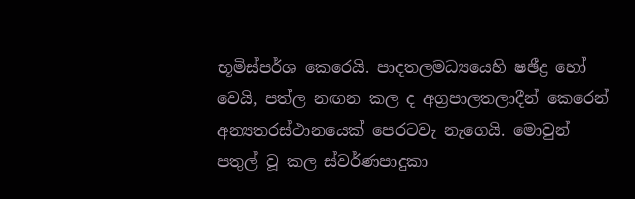භූමිස්පර්ශ කෙරෙයි. පාදතලමධ්‍යයෙහි ෂඡීද්‍ර හෝ වෙයි, පත්ල නඟන කල ද අග්‍රපාලතලාදීන් කෙරෙන් අන්‍යතරස්ථානයෙක් පෙරටවැ නැගෙයි. මොවුන් පතුල් වූ කල ස්වර්ණපාදුකා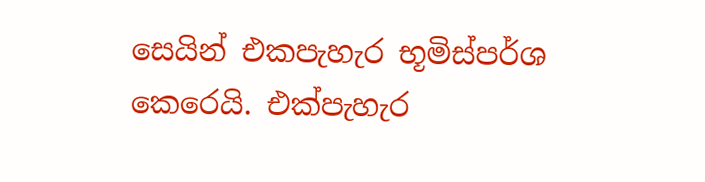සෙයින් එකපැහැර භූමිස්පර්ශ කෙරෙයි. එක්පැහැර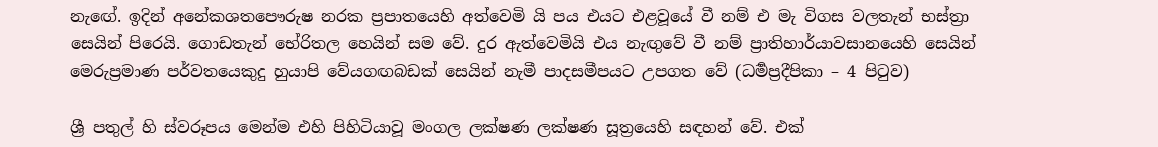නැඟේ. ඉදින් අනේකශතපෞරුෂ නරක ප්‍රපාතයෙහි අත්වෙමි යි පය එයට එළවූයේ වී නම් එ මැ විගස වලතැන් භස්ත්‍රා සෙයින් පිරෙයි. ගොඩතැන් භේරිතල හෙයින් සම වේ. දුර ඇත්වෙමියි එය නැඟුවේ වී නම් ප්‍රාතිහාර්යාවසානයෙහි සෙයින් මෙරුප්‍රමාණ පර්වතයෙකුදු හුයාපි වේයගඟබඩක් සෙයින් නැමී පාදසමීපයට උපගත වේ (ධර්‍මප්‍රදීපිකා – 4 පිටුව)

ශ්‍රී පතුල් හි ස්වරූපය මෙන්ම එහි පිහිටියාවූ මංගල ලක්ෂණ ලක්ෂණ සූත්‍රයෙහි සඳහන් වේ. එක්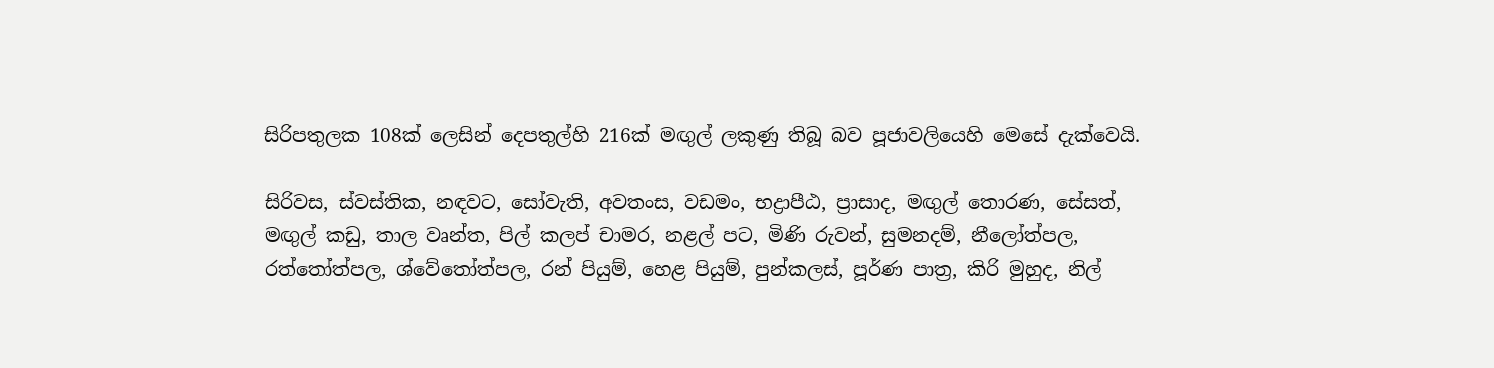සිරිපතුලක 108ක් ලෙසින් දෙපතුල්හි 216ක් මඟුල් ලකුණු තිබූ බව පූජාවලියෙහි මෙසේ දැක්වෙයි.

සිරිවස, ස්වස්තික, නඳවට, සෝවැති, අවතංස, වඩමං, භද්‍රාපීඨ, ප්‍රාසාද, මඟුල් තොරණ, සේසත්, මඟුල් කඩු, තාල වෘන්ත, පිල් කලප් චාමර, නළල් පට, මිණි රුවන්, සුමනදම්, නීලෝත්පල, රත්තෝත්පල, ශ්වේතෝත්පල, රන් පියුම්, හෙළ පියුම්, පුන්කලස්, පූර්ණ පාත්‍ර, කිරි මුහුද, නිල්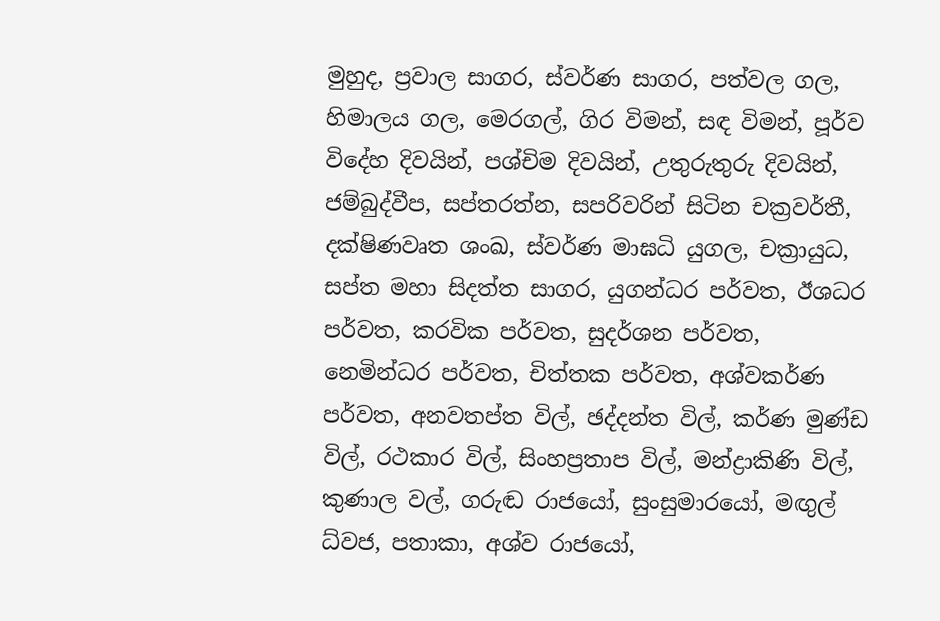මුහුද, ප්‍රවාල සාගර, ස්වර්ණ සාගර, පත්වල ගල, හිමාලය ගල, මෙරගල්, ගිර විමන්, සඳ විමන්, පූර්ව විදේහ දිවයින්, පශ්චිම දිවයින්, උතුරුතුරු දිවයින්, ජම්බුද්වීප, සප්තරත්න, සපරිවරින් සිටින චක්‍රවර්තී, දක්ෂිණවෘත ශංඛ, ස්වර්ණ මාඝධි යුගල, චක්‍රායුධ, සප්ත මහා සිදත්ත සාගර, යුගන්ධර පර්වත, ඊශධර පර්වත, කරවික පර්වත, සුදර්ශන පර්වත, නෙමින්ධර පර්වත, චිත්තක පර්වත, අශ්වකර්ණ පර්වත, අනවතප්ත විල්, ඡද්දන්ත විල්, කර්ණ මුණ්ඩ විල්, රථකාර විල්, සිංහප්‍රතාප විල්, මන්ද්‍රාකිණි විල්, කුණාල වල්, ගරුඬ රාජයෝ, සුංසුමාරයෝ, මඟුල් ධ්වජ, පතාකා, අශ්ව රාජයෝ,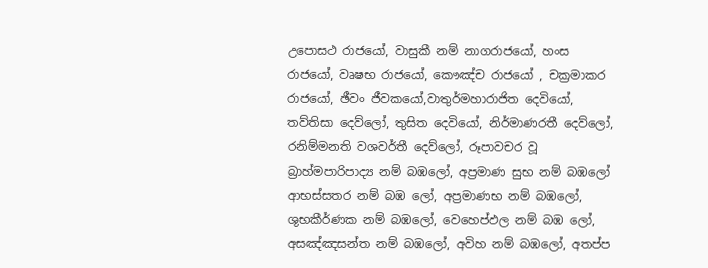උපොසථ රාජයෝ, වාසුකී නම් නාගරාජයෝ, හංස රාජයෝ, වෘෂභ රාජයෝ, කෞඤ්ච රාජයෝ , චක්‍රමාකර රාජයෝ, ඡීවං ජීවකයෝ,වාතුර්මහාරාජිත දෙවියෝ, තව්තිසා දෙව්ලෝ, තුසිත දෙවියෝ, නිර්මාණරතී දෙව්ලෝ, රනිම්මනති වශවර්තී දෙව්ලෝ, රූපාවචර වූ බ්‍රාහ්මපාරිපාද්‍ය නම් බඹලෝ, අප්‍රමාණ සුභ නම් බඹලෝ ආභස්සතර නම් බඹ ලෝ, අප්‍රමාණභ නම් බඹලෝ, ශුභකීර්ණක නම් බඹලෝ, වෙහෙප්ඵල නම් බඹ ලෝ, අසඤ්ඤසන්ත නම් බඹලෝ, අවිහ නම් බඹලෝ, අතප්ප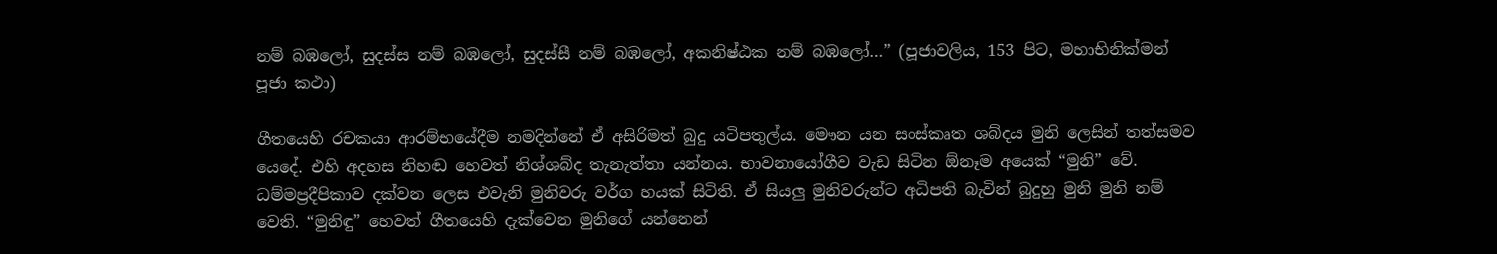නම් බඹලෝ, සුදස්ස නම් බඹලෝ, සුදස්සී නම් බඹලෝ, අකනිෂ්ඨක නම් බඹලෝ…” (පූජාවලිය, 153 පිට, මහාභිනික්මන් පූජා කථා)

ගීතයෙහි රචකයා ආරම්භයේදීම නමදින්නේ ඒ අසිරිමත් බුදු යටිපතුල්ය. මෞන යන සංස්කෘත ශබ්දය මුනි ලෙසින් තත්සමව යෙදේ. එහි අදහස නිහඬ හෙවත් නිශ්ශබ්ද තැනැත්තා යන්නය. භාවනායෝගීව වැඩ සිටින ඕනෑම අයෙක් “මුනි” වේ. ධම්මප්‍රදීපිකාව දක්වන ලෙස එවැනි මුනිවරු වර්ග හයක් සිටිති. ඒ සියලු මුනිවරුන්ට අධිපති බැවින් බුදුහු මුනි මුනි නම් වෙති. “මුනිඳු” හෙවත් ගීතයෙහි දැක්වෙන මුනිගේ යන්නෙන්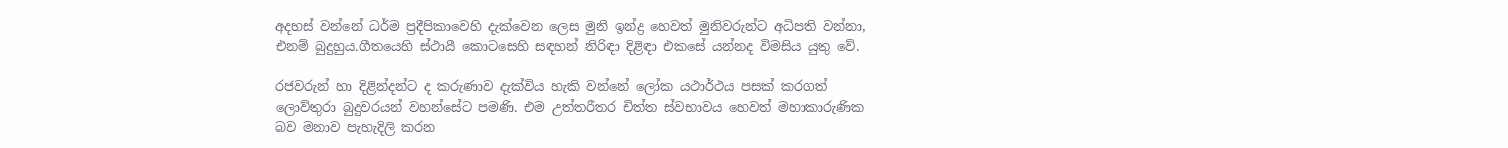අදහස් වන්නේ ධර්ම ප්‍රදීපිකාවෙහි දැක්වෙන ලෙස මුනි ඉන්ද්‍ර හෙවත් මුනිවරුන්ට අධිපති වන්නා, එනම් බුදුහුය.ගීතයෙහි ස්ථායී කොටසෙහි සඳහන් නිරිඳා දිළිඳා එකසේ යන්නද විමසිය යුතු වේ.

රජවරුන් හා දිළින්දන්ට ද කරුණාව දැක්විය හැකි වන්නේ ලෝක යථාර්ථය පසක් කරගත් ලොව්තුරා බුදුවරයන් වහන්සේට පමණි. එම උත්තරීතර චිත්ත ස්වභාවය හෙවත් මහාකාරුණික බව මනාව පැහැදිලි කරන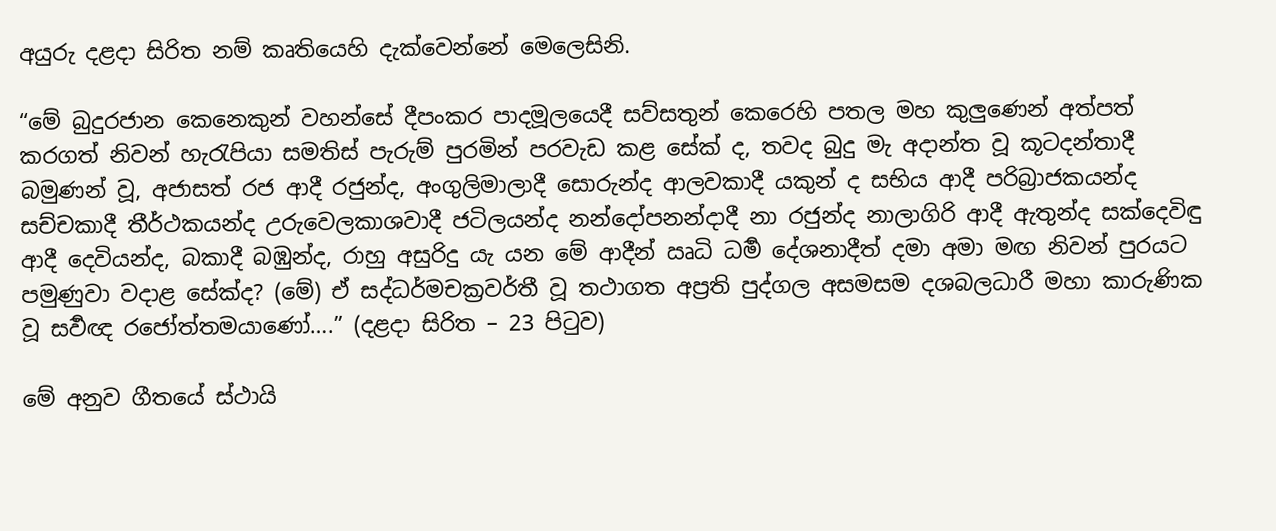අයුරු දළදා සිරිත නම් කෘතියෙහි දැක්වෙන්නේ මෙලෙසිනි.

“මේ බුදුරජාන කෙනෙකුන් වහන්සේ දීපංකර පාදමූලයෙදී සව්සතුන් කෙරෙහි පතල මහ කුලුණෙන් අත්පත් කරගත් නිවන් හැරැපියා සමතිස් පැරුම් පුරමින් පරවැඩ කළ සේක් ද, තවද බුදු මැ අදාන්ත වූ කූටදන්තාදී බමුණන් වූ, අජාසත් රජ ආදී රජුන්ද, අංගුලිමාලාදී සොරුන්ද ආලවකාදී යකුන් ද සභිය ආදී පරිබ්‍රාජකයන්ද සච්චකාදී තීර්ථකයන්ද උරුවෙලකාශවාදී ජටිලයන්ද නන්දෝපනන්දාදී නා රජුන්ද නාලාගිරි ආදී ඇතුන්ද සක්දෙවිඳු ආදී දෙවියන්ද, බකාදී බඹුන්ද, රාහු අසුරිදු යැ යන මේ ආදීන් ඍධි ධර්‍ම දේශනාදීත් දමා අමා මඟ නිවන් පුරයට පමුණුවා වදාළ සේක්ද? (මේ) ඒ සද්ධර්මචක්‍රවර්තී වූ තථාගත අප්‍රති පුද්ගල අසමසම දශබලධාරී මහා කාරුණික වූ සර්‍වඥ රජෝත්තමයාණෝ….” (දළදා සිරිත – 23 පිටුව)

මේ අනුව ගීතයේ ස්ථායි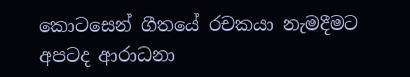කොටසෙන් ගීතයේ රචකයා නැමදීමට අපටද ආරාධනා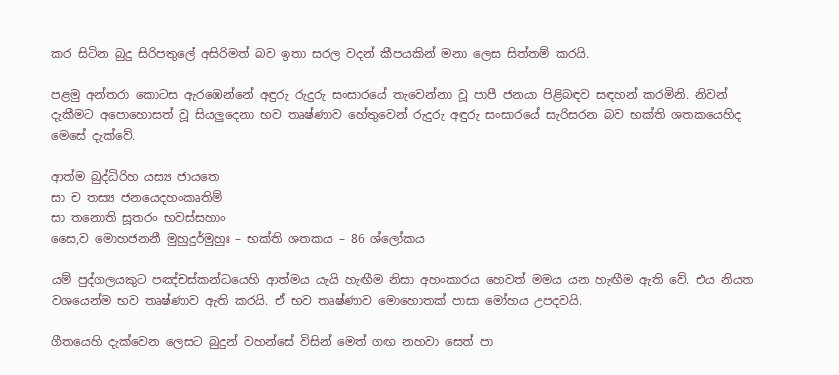කර සිටින බුදු සිරිපතුලේ අසිරිමත් බව ඉතා සරල වදන් කීපයකින් මනා ලෙස සිත්තම් කරයි.

පළමු අන්තරා කොටස ඇරඹෙන්නේ අඳුරු රුදුරු සංසාරයේ තැවෙන්නා වූ පාපී ජනයා පිළිබඳව සඳහන් කරමිනි. නිවන් දැකීමට අපොහොසත් වූ සියලුදෙනා භව තෘෂ්ණාව හේතුවෙන් රුදුරු අඳුරු සංසාරයේ සැරිසරන බව භක්ති ශතකයෙහිද මෙසේ දැක්වේ.

ආත්ම බුද්ධිරිහ යස්‍ය ජායතෙ
සා ච තස්‍ය ජනයෙදහංකෘතිම්
සා තනොති සූතරං භවස්සහාං
සෛ,ව මොහජනනී මුහුදුර්මුහුඃ – භක්ති ශතකය – 86 ශ්ලෝකය

යම් පුද්ගලයකුට පඤ්චස්කන්ධයෙහි ආත්මය යැයි හැඟීම නිසා අහංකාරය හෙවත් මමය යන හැඟීම ඇති වේ. එය නියත වශයෙන්ම භව තෘෂ්ණාව ඇති කරයි. ඒ භව තෘෂ්ණාව මොහොතක් පාසා මෝහය උපදවයි.

ගීතයෙහි දැක්වෙන ලෙසට බුදුන් වහන්සේ විසින් මෙත් ගඟ නහවා සෙත් පා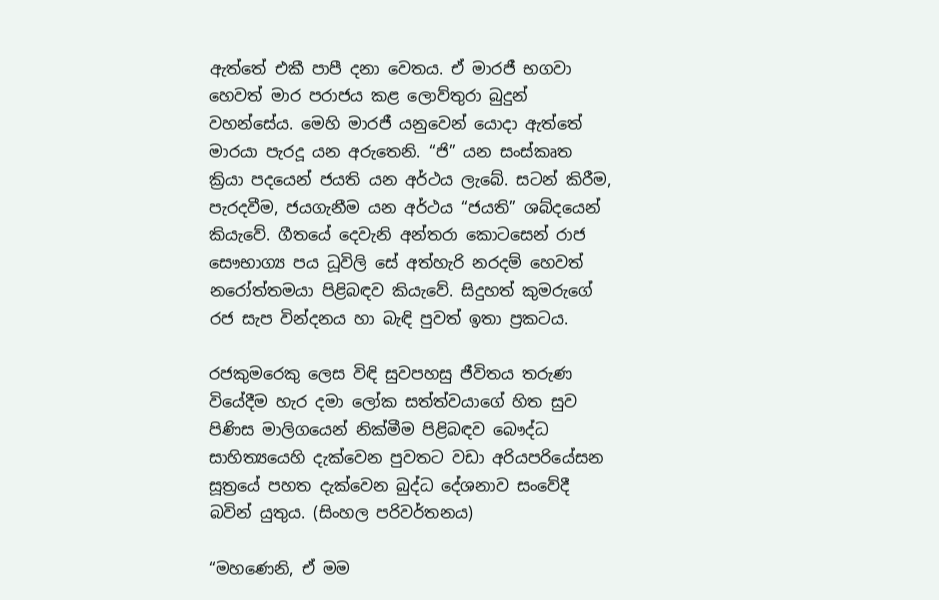ඇත්තේ එකී පාපී දනා වෙතය. ඒ මාරජී භගවා හෙවත් මාර පරාජය කළ ලොව්තුරා බුදුන් වහන්සේය. මෙහි මාරජී යනුවෙන් යොදා ඇත්තේ මාරයා පැරදූ යන අරුතෙනි. “ජි” යන සංස්කෘත ක්‍රියා පදයෙන් ජයති යන අර්ථය ලැබේ. සටන් කිරීම, පැරදවීම, ජයගැනීම යන අර්ථය “ජයති” ශබ්දයෙන් කියැවේ. ගීතයේ දෙවැනි අන්තරා කොටසෙන් රාජ සෞභාග්‍ය පය ධූවිලි සේ අත්හැරි නරදම් හෙවත් නරෝත්තමයා පිළිබඳව කියැවේ. සිදුහත් කුමරුගේ රජ සැප වින්දනය හා බැඳි පුවත් ඉතා ප්‍රකටය.

රජකුමරෙකු ලෙස විඳි සුවපහසු ජීවිතය තරුණ වියේදීම හැර දමා ලෝක සත්ත්වයාගේ හිත සුව පිණිස මාලිගයෙන් නික්මීම පිළිබඳව බෞද්ධ සාහිත්‍යයෙහි දැක්වෙන පුවතට වඩා අරියපරියේසන සූත්‍රයේ පහත දැක්වෙන බුද්ධ දේශනාව සංවේදී බවින් යුතුය. (සිංහල පරිවර්තනය)

“මහණෙනි, ඒ මම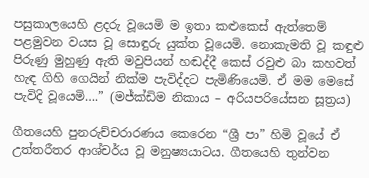පසුකාලයෙහි ළදරු වූයෙමි ම ඉතා කළුකෙස් ඇත්තෙම් පළමුවන වයස වූ සොඳුරු යුක්ත වූයෙමි. නොකැමති වූ කඳුළු පිරුණු මුහුණු ඇති මවුපියන් හඬද්දී කෙස් රවුළු බා කහවත් හැඳ ගිහි ගෙයින් නික්ම පැවිද්දට පැමිණියෙමි. ඒ මම මෙසේ පැවිදි වූයෙමි….” (මජ්ක්‍ඩිම නිකාය – අරියපරියේසන සූත්‍රය)

ගීතයෙහි පුනරුච්චරාරණය කෙරෙන “ශ්‍රී පා” හිමි වූයේ ඒ උත්තරීතර ආශ්චර්ය වූ මනුෂ්‍යයාටය. ගීතයෙහි තුන්වන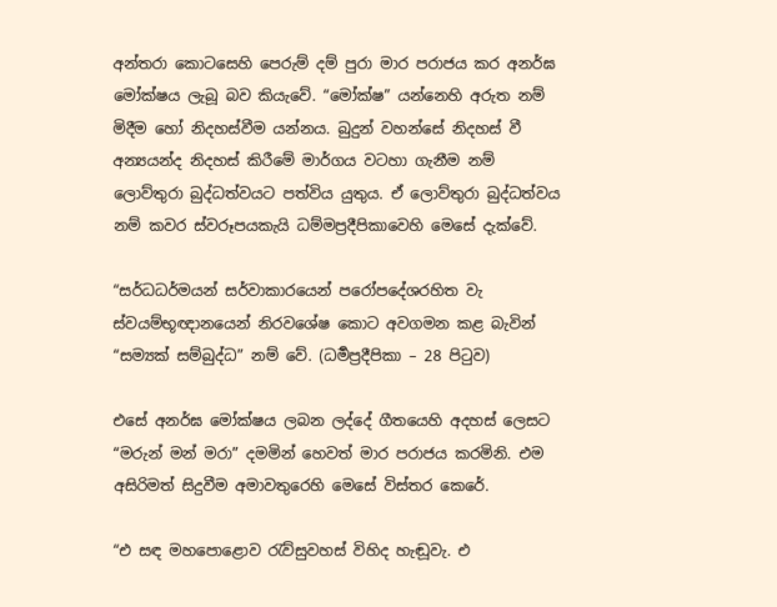අන්තරා කොටසෙහි පෙරුම් දම් පුරා මාර පරාජය කර අනර්ඝ මෝක්ෂය ලැබූ බව කියැවේ. “මෝක්ෂ” යන්නෙහි අරුත නම් මිදීම හෝ නිදහස්වීම යන්නය. බුදුන් වහන්සේ නිදහස් වී අන්‍යයන්ද නිදහස් කිරීමේ මාර්ගය වටහා ගැනීම නම් ලොව්තුරා බුද්ධත්වයට පත්විය යුතුය. ඒ ලොව්තුරා බුද්ධත්වය නම් කවර ස්වරූපයකැයි ධම්මප්‍රදීපිකාවෙහි මෙසේ දැක්වේ.

“සර්ධධර්මයන් සර්වාකාරයෙන් පරෝපදේශරහිත වැ ස්වයම්භූඥානයෙන් නිරවශේෂ කොට අවගමන කළ බැවින් “සම්‍යක් සම්බුද්ධ” නම් වේ. (ධර්‍මප්‍රදීපිකා – 28 පිටුව)

එසේ අනර්ඝ මෝක්ෂය ලබන ලද්දේ ගීතයෙහි අදහස් ලෙසට “මරුන් මන් මරා” දමමින් හෙවත් මාර පරාජය කරමිනි. එම අසිරිමත් සිදුවීම අමාවතුරෙහි මෙසේ විස්තර කෙරේ.

“එ සඳ මහපොළොව රැව්සුවහස් විහිද හැඬූවැ. එ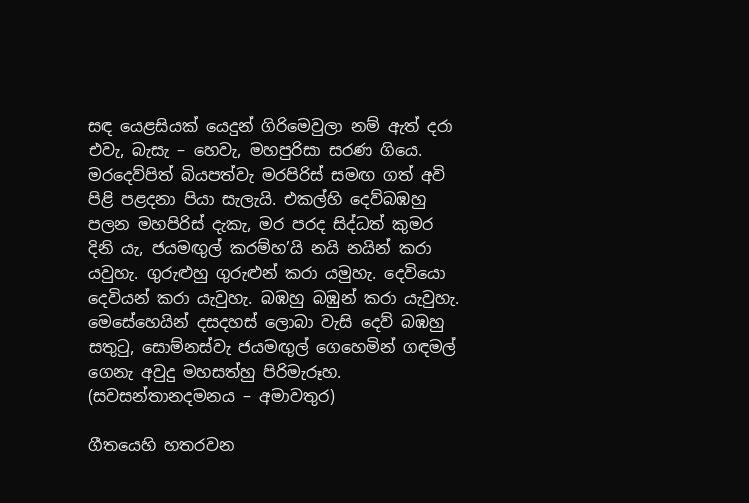සඳ යෙළසියක් යෙදුන් ගිරිමෙවුලා නම් ඇත් දරා එවැ, බැසැ – හෙවැ, මහපුරිසා සරණ ගියෙ. මරදෙව්පිත් බියපත්වැ මරපිරිස් සමඟ ගත් අවි පිළි පළදනා පියා සැලැයි. එකල්හි දෙව්බඹහු පලන මහපිරිස් දැකැ, මර පරද සිද්ධත් කුමර දිනි යැ, ජයමඟුල් කරම්හ’යි නයි නයින් කරා යවුහැ. ගුරුළුහු ගුරුළුන් කරා යමුහැ. දෙවියො දෙවියන් කරා යැවුහැ. බඹහු බඹුන් කරා යැවුහැ. මෙසේහෙයින් දසදහස් ලොබා වැසි දෙව් බඹහු සතුටු, සොම්නස්වැ ජයමඟුල් ගෙහෙමින් ගඳමල් ගෙනැ අවුදු මහසත්හු පිරිමැරූහ. (සවසන්තානදමනය – අමාවතුර)

ගීතයෙහි හතරවන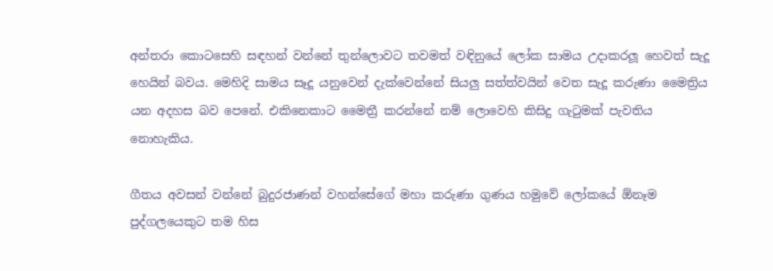අන්තරා කොටසෙහි සඳහන් වන්නේ තුන්ලොවට තවමත් වඳිනුයේ ලෝක සාමය උදාකරලූ හෙවත් සැදූ හෙයින් බවය. මෙහිදි සාමය සෑදූ යනුවෙන් දැක්වෙන්නේ සියලු සත්ත්වයින් වෙත සැදූ කරුණා මෛත්‍රිය යන අදහස බව පෙනේ. එකිනෙකාට මෛත්‍රී කරන්නේ නම් ලොවෙහි කිසිදු ගැටුමක් පැවතිය නොහැකිය.

ගීතය අවසන් වන්නේ බුදුරජාණන් වහන්සේගේ මහා කරුණා ගුණය හමුවේ ලෝකයේ ඕනෑම පුද්ගලයෙකුට තම හිස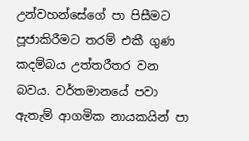උන්වහන්සේගේ පා පිසීමට පූජාකිරීමට තරම් එකී ගුණ කදම්බය උත්තරීතර වන බවය. වර්තමානයේ පවා ඇතැම් ආගමික නායකයින් පා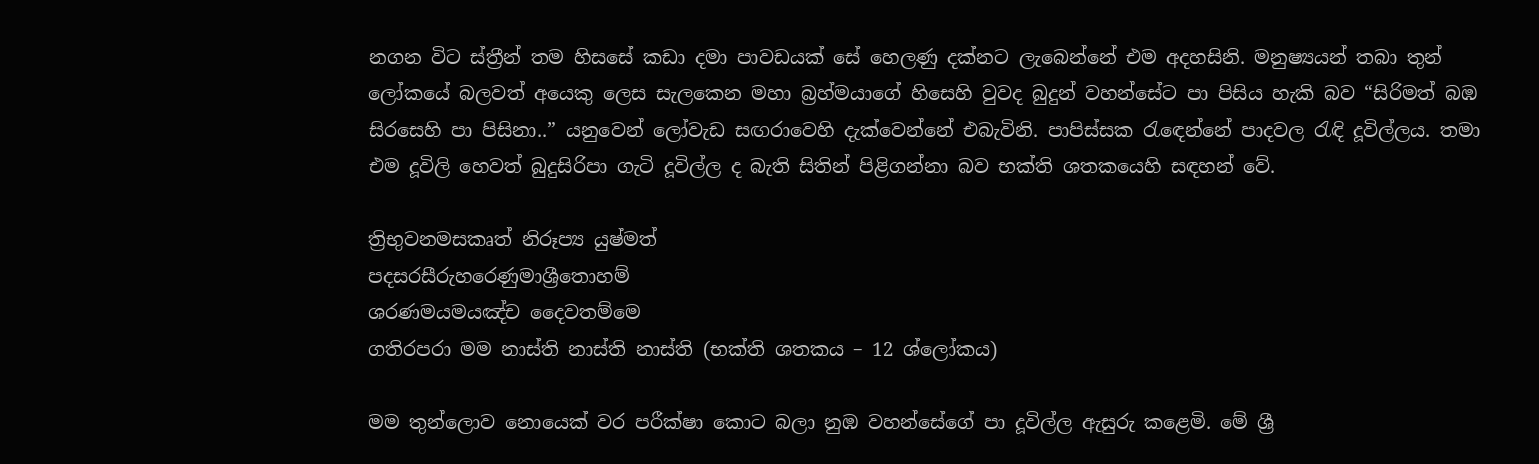නගන විට ස්ත්‍රීන් තම හිසසේ කඩා දමා පාවඩයක් සේ හෙලණු දක්නට ලැබෙන්නේ එම අදහසිනි. මනුෂ්‍යයන් තබා තුන් ලෝකයේ බලවත් අයෙකු ලෙස සැලකෙන මහා බ්‍රහ්මයාගේ හිසෙහි වුවද බුදුන් වහන්සේට පා පිසිය හැකි බව “සිරිමත් බඹ සිරසෙහි පා පිසිනා..” යනුවෙන් ලෝවැඩ සඟරාවෙහි දැක්වෙන්නේ එබැවිනි. පාපිස්සක රැඳෙන්නේ පාදවල රැඳි දූවිල්ලය. තමා එම දූවිලි හෙවත් බුදුසිරිපා ගැටි දූවිල්ල ද බැති සිතින් පිළිගන්නා බව භක්ති ශතකයෙහි සඳහන් වේ.

ත්‍රිභුවනමසකෘත් නිරූප්‍ය යුෂ්මත්
පදසරසීරුහරෙණුමාශ්‍රීතොහම්
ශරණමයමයඤ්ච දෛවතම්මෙ
ගතිරපරා මම නාස්ති නාස්ති නාස්ති (භක්ති ශතකය – 12 ශ්ලෝකය)

මම තුන්ලොව නොයෙක් වර පරීක්ෂා කොට බලා නුඹ වහන්සේගේ පා දූවිල්ල ඇසුරු කළෙමි. මේ ශ්‍රී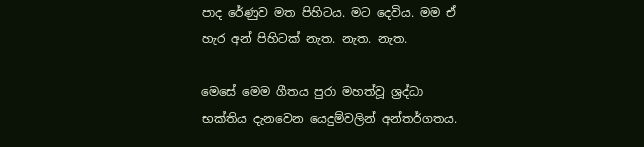පාද රේණුව මත පිහිටය. මට දෙවිය. මම ඒ හැර අන් පිහිටක් නැත. නැත. නැත.

මෙසේ මෙම ගීතය පුරා මහත්වූ ශ්‍රද්ධා භක්තිය දැනවෙන යෙදුම්වලින් අන්තර්ගතය.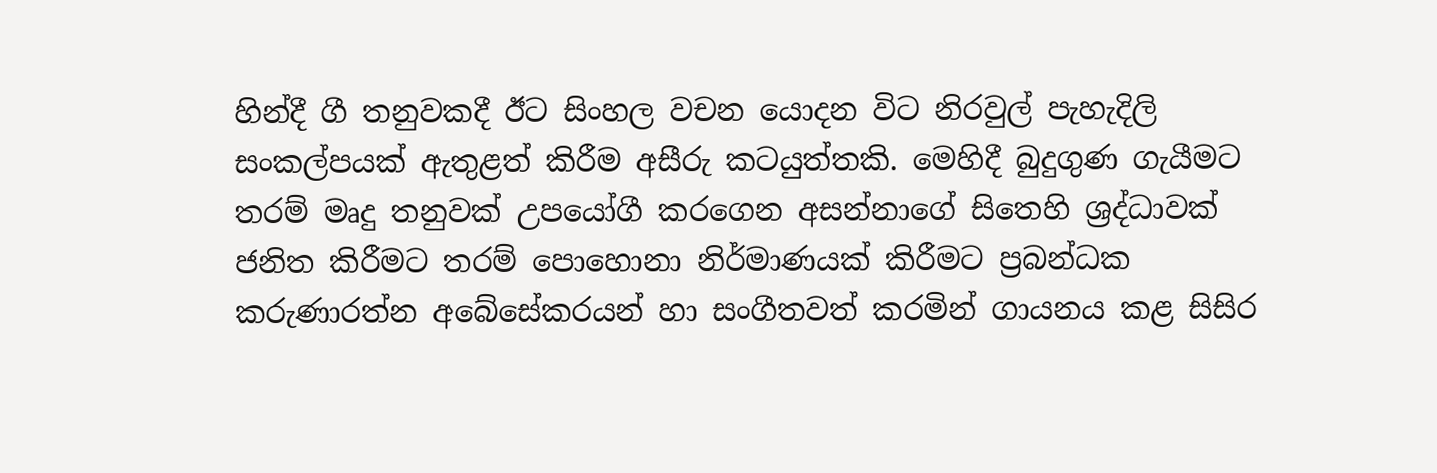හින්දී ගී තනුවකදී ඊට සිංහල වචන යොදන විට නිරවුල් පැහැදිලි සංකල්පයක් ඇතුළත් කිරීම අසීරු කටයුත්තකි. මෙහිදී බුදුගුණ ගැයීමට තරම් මෘදු තනුවක් උපයෝගී කරගෙන අසන්නාගේ සිතෙහි ශ්‍රද්ධාවක් ජනිත කිරීමට තරම් පොහොනා නිර්මාණයක් කිරීමට ප්‍රබන්ධක කරුණාරත්න අබේසේකරයන් හා සංගීතවත් කරමින් ගායනය කළ සිසිර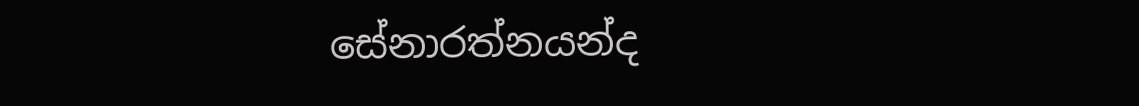සේනාරත්නයන්ද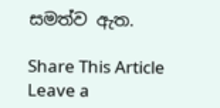සමත්ව ඇත.

Share This Article
Leave a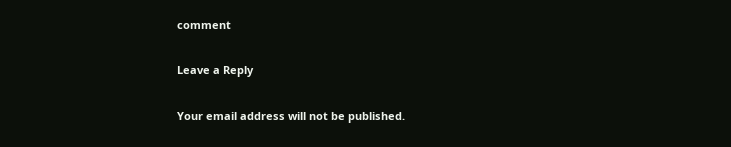comment

Leave a Reply

Your email address will not be published.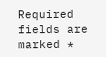Required fields are marked *